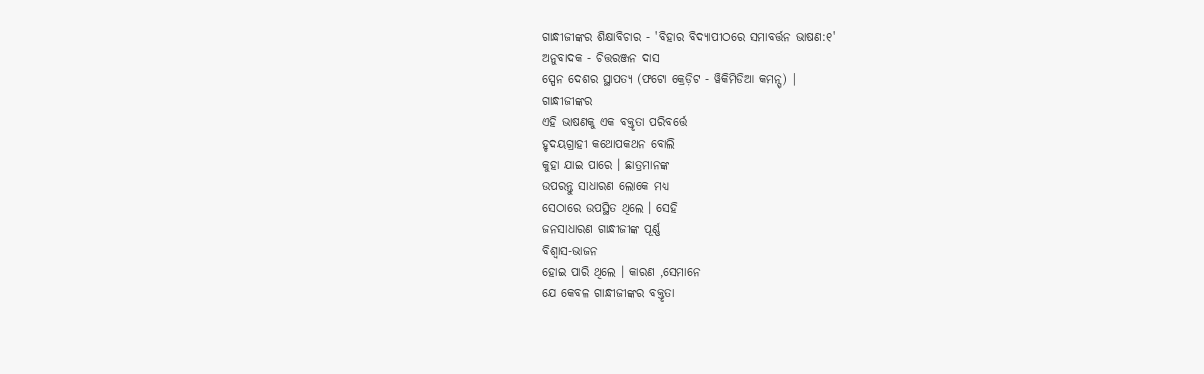ଗାନ୍ଧୀଜୀଙ୍କର ଶିକ୍ଷାବିଚାର - 'ବିହାର ବିଦ୍ୟାପୀଠରେ ସମାବର୍ତ୍ତନ ଭାଷଣ:୧'
ଅନୁବାଦକ - ଚିତ୍ତରଞ୍ଜନ ଦାସ
ସ୍ପେନ ଦେଶର ସ୍ଥାପତ୍ୟ (ଫଟୋ କ୍ରେଡ଼ିଟ - ୱିକିମିଡିଆ କମନ୍ସ୍) |
ଗାନ୍ଧୀଜୀଙ୍କର
ଏହି ଭାଷଣକୁ ଏକ ବକ୍ତୃତା ପରିବର୍ତ୍ତେ
ହୃଦୟଗ୍ରାହୀ କଥୋପକଥନ ବୋଲି
କୁହା ଯାଇ ପାରେ । ଛାତ୍ରମାନଙ୍କ
ଉପରନ୍ତୁ ସାଧାରଣ ଲୋକେ ମଧ୍ୟ
ସେଠାରେ ଉପସ୍ଥିତ ଥିଲେ । ସେହି
ଜନସାଧାରଣ ଗାନ୍ଧୀଜୀଙ୍କ ପୂର୍ଣ୍ଣ
ବିଶ୍ୱାସ-ଭାଜନ
ହୋଇ ପାରି ଥିଲେ । କାରଣ ,ସେମାନେ
ଯେ କେବଳ ଗାନ୍ଧୀଜୀଙ୍କର ବକ୍ତୃତା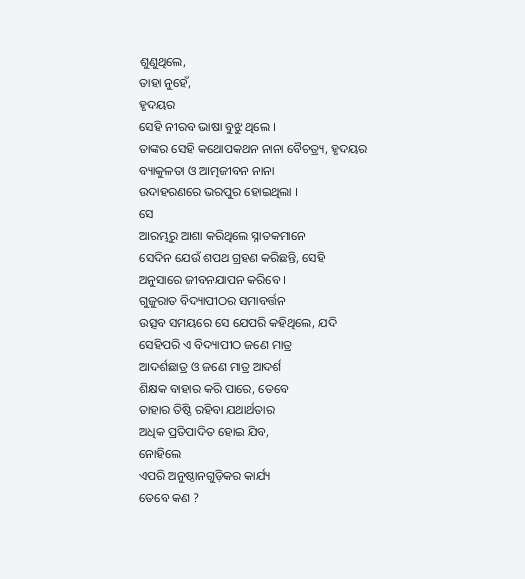ଶୁଣୁଥିଲେ,
ତାହା ନୁହେଁ,
ହୃଦୟର
ସେହି ନୀରବ ଭାଷା ବୁଝୁ ଥିଲେ ।
ତାଙ୍କର ସେହି କଥୋପକଥନ ନାନା ବୈଚତ୍ର୍ୟ, ହୃଦୟର
ବ୍ୟାକୁଳତା ଓ ଆତ୍ମଜୀବନ ନାନା
ଉଦାହରଣରେ ଭରପୁର ହୋଇଥିଲା ।
ସେ
ଆରମ୍ଭରୁ ଆଶା କରିଥିଲେ ସ୍ନାତକମାନେ
ସେଦିନ ଯେଉଁ ଶପଥ ଗ୍ରହଣ କରିଛନ୍ତି, ସେହି
ଅନୁସାରେ ଜୀବନଯାପନ କରିବେ ।
ଗୁଜୁରାତ ବିଦ୍ୟାପୀଠର ସମାବର୍ତ୍ତନ
ଉତ୍ସବ ସମୟରେ ସେ ଯେପରି କହିଥିଲେ, ଯଦି
ସେହିପରି ଏ ବିଦ୍ୟାପୀଠ ଜଣେ ମାତ୍ର
ଆଦର୍ଶଛାତ୍ର ଓ ଜଣେ ମାତ୍ର ଆଦର୍ଶ
ଶିକ୍ଷକ ବାହାର କରି ପାରେ, ତେବେ
ତାହାର ତିଷ୍ଠି ରହିବା ଯଥାର୍ଥତାର
ଅଧିକ ପ୍ରତିପାଦିତ ହୋଇ ଯିବ,
ନୋହିଲେ
ଏପରି ଅନୁଷ୍ଠାନଗୁଡ଼ିକର କାର୍ଯ୍ୟ
ତେବେ କଣ ?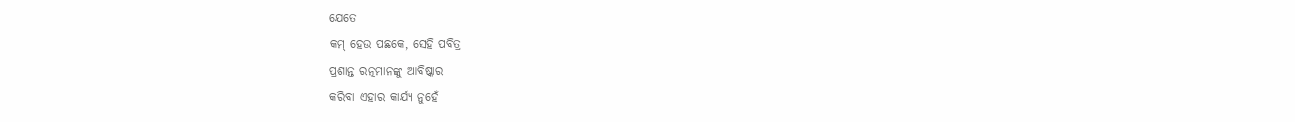ଯେତେ
କମ୍ ହେଉ ପଛକେ, ସେହି ପବିତ୍ର
ପ୍ରଶାନ୍ତ ରତ୍ନମାନଙ୍କୁ ଆବିଷ୍କାର
କରିବା ଏହାର କାର୍ଯ୍ୟ ନୁହେଁ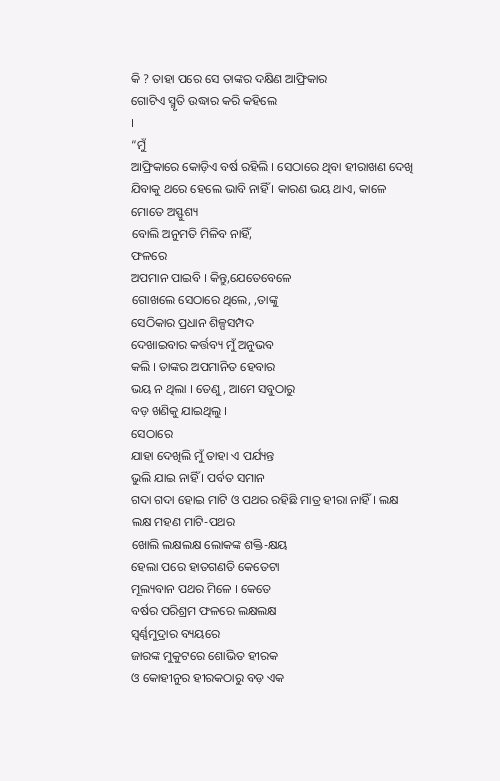କି ? ତାହା ପରେ ସେ ତାଙ୍କର ଦକ୍ଷିଣ ଆଫ୍ରିକାର
ଗୋଟିଏ ସ୍ମୃତି ଉଦ୍ଧାର କରି କହିଲେ
।
“ମୁଁ
ଆଫ୍ରିକାରେ କୋଡ଼ିଏ ବର୍ଷ ରହିଲି । ସେଠାରେ ଥିବା ହୀରାଖଣ ଦେଖି
ଯିବାକୁ ଥରେ ହେଲେ ଭାବି ନାହିଁ । କାରଣ ଭୟ ଥାଏ, କାଳେ ମୋତେ ଅସ୍ଫୁଶ୍ୟ
ବୋଲି ଅନୁମତି ମିଳିବ ନାହିଁ,
ଫଳରେ
ଅପମାନ ପାଇବି । କିନ୍ତୁ,ଯେତେବେଳେ
ଗୋଖଲେ ସେଠାରେ ଥିଲେ, ,ତାଙ୍କୁ
ସେଠିକାର ପ୍ରଧାନ ଶିଳ୍ପସମ୍ପଦ
ଦେଖାଇବାର କର୍ତ୍ତବ୍ୟ ମୁଁ ଅନୁଭବ
କଲି । ତାଙ୍କର ଅପମାନିତ ହେବାର
ଭୟ ନ ଥିଲା । ତେଣୁ, ଆମେ ସବୁଠାରୁ
ବଡ଼ ଖଣିକୁ ଯାଇଥିଲୁ ।
ସେଠାରେ
ଯାହା ଦେଖିଲି ମୁଁ ତାହା ଏ ପର୍ଯ୍ୟନ୍ତ
ଭୁଲି ଯାଇ ନାହିଁ । ପର୍ବତ ସମାନ
ଗଦା ଗଦା ହୋଇ ମାଟି ଓ ପଥର ରହିଛି ମାତ୍ର ହୀରା ନାହିଁ । ଲକ୍ଷ
ଲକ୍ଷ ମହଣ ମାଟି-ପଥର
ଖୋଲି ଲକ୍ଷଲକ୍ଷ ଲୋକଙ୍କ ଶକ୍ତି-କ୍ଷୟ
ହେଲା ପରେ ହାତଗଣତି କେତେଟା
ମୂଲ୍ୟବାନ ପଥର ମିଳେ । କେତେ
ବର୍ଷର ପରିଶ୍ରମ ଫଳରେ ଲକ୍ଷଲକ୍ଷ
ସ୍ୱର୍ଣ୍ଣମୁଦ୍ରାର ବ୍ୟୟରେ
ଜାରଙ୍କ ମୁକୁଟରେ ଶୋଭିତ ହୀରକ
ଓ କୋହୀନୁର ହୀରକଠାରୁ ବଡ଼ ଏକ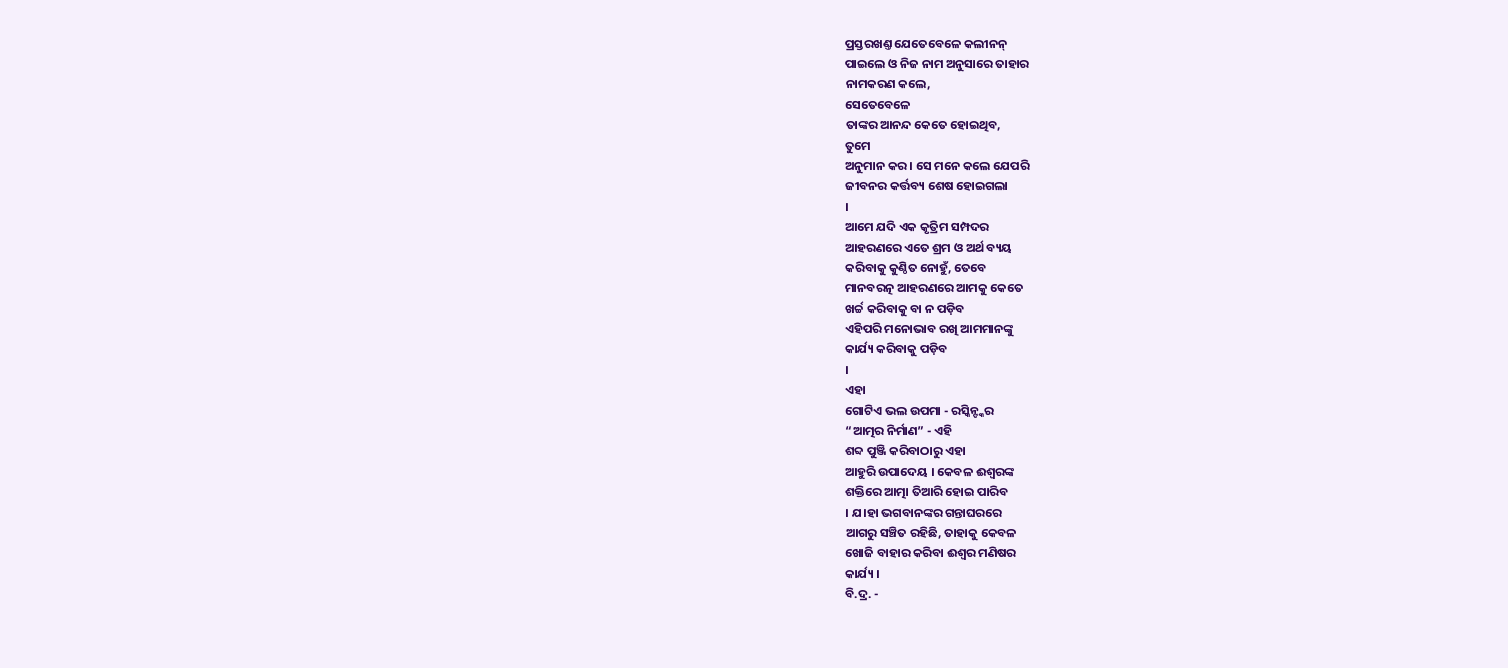ପ୍ରସ୍ତରଖଣ୍ତ ଯେତେବେଳେ କଲୀନନ୍
ପାଇଲେ ଓ ନିଜ ନାମ ଅନୁସାରେ ତାହାର
ନାମକରଣ କଲେ,
ସେତେବେଳେ
ତାଙ୍କର ଆନନ୍ଦ କେତେ ହୋଇଥିବ,
ତୁମେ
ଅନୁମାନ କର । ସେ ମନେ କଲେ ଯେପରି
ଜୀବନର କର୍ତ୍ତବ୍ୟ ଶେଷ ହୋଇଗଲା
।
ଆମେ ଯଦି ଏକ କୃତ୍ରିମ ସମ୍ପଦର
ଆହରଣରେ ଏତେ ଶ୍ରମ ଓ ଅର୍ଥ ବ୍ୟୟ
କରିବାକୁ କୁଣ୍ଠିତ ନୋହୁଁ, ତେବେ
ମାନବରତ୍ନ ଆହରଣରେ ଆମକୁ କେତେ
ଖର୍ଚ୍ଚ କରିବାକୁ ବା ନ ପଡ଼ିବ
ଏହିପରି ମନୋଭାବ ରଖି ଆମମାନଙ୍କୁ
କାର୍ଯ୍ୟ କରିବାକୁ ପଡ଼ିବ
।
ଏହା
ଗୋଟିଏ ଭଲ ଉପମା - ରସ୍କିନ୍ଙ୍କର
“ଆତ୍ମର ନିର୍ମାଣ” - ଏହି
ଶବ୍ଦ ପୁଞ୍ଜି କରିବାଠାରୁ ଏହା
ଆହୁରି ଉପାଦେୟ । କେବଳ ଈଶ୍ୱରଙ୍କ
ଶକ୍ତିରେ ଆତ୍ମା ତିଆରି ହୋଇ ପାରିବ
। ଯ।ହା ଭଗବାନଙ୍କର ଗନ୍ତାଘରରେ
ଆଗରୁ ସଞ୍ଚିତ ରହିଛି, ତାହାକୁ କେବଳ
ଖୋଜି ବାହାର କରିବା ଈଶ୍ୱର ମଣିଷର
କାର୍ଯ୍ୟ ।
ବି.ଦ୍ର. -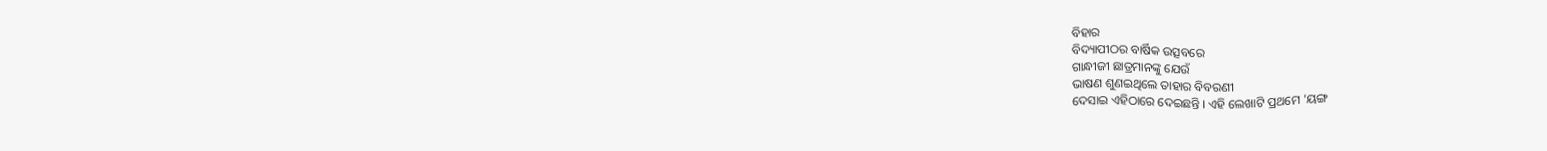ବିହାର
ବିଦ୍ୟାପୀଠର ବାର୍ଷିକ ଉତ୍ସବରେ
ଗାନ୍ଧୀଜୀ ଛାତ୍ରମାନଙ୍କୁ ଯେଉଁ
ଭାଷଣ ଶୁଣଇଥିଲେ ତାହାର ବିବରଣୀ
ଦେସାଇ ଏହିଠାରେ ଦେଇଛନ୍ତି । ଏହି ଲେଖାଟି ପ୍ରଥମେ 'ୟଙ୍ଗ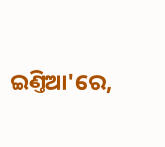ଇଣ୍ତିଆ'ରେ,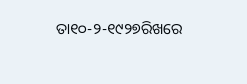ତା୧୦-୨-୧୯୨୭ରିଖରେ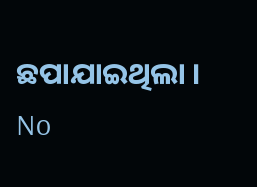ଛପାଯାଇଥିଲା ।
No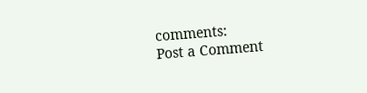comments:
Post a Comment